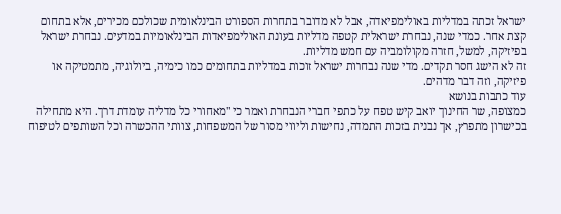ישראל זכתה במדליות באולימפיאדה, אבל לא מדובר בתחרות הספורט הבינלאומית שכולכם מכירים, אלא בתחום קצת אחר. כמדי שנה, נבחרת ישראלית קטפה מדליות בעונת האולימפיאדות הבינלאומיות במדעים. נבחרת ישראל בפיזיקה, למשל, חזרה מקולומביה עם חמש מדליות.
זה לא הישג חסר תקדים. מדי שנה נבחרות ישראל זוכות במדליות בתחומים כמו כימיה, ביולוגיה, מתמטיקה או פיזיקה, וזה דבר מדהים.
עוד כתבות בנושא
כמצופה, שר החינוך יואב קיש טפח על כתפי חברי הנבחרת ואמר כי "מאחורי כל מדליה עומדת דרך. היא מתחילה בכישרון מתפרץ, אך נבנית בזכות התמדה, נחישות וליווי מסור של המשפחות, צוותי ההכשרה וכל השותפים לטיפוח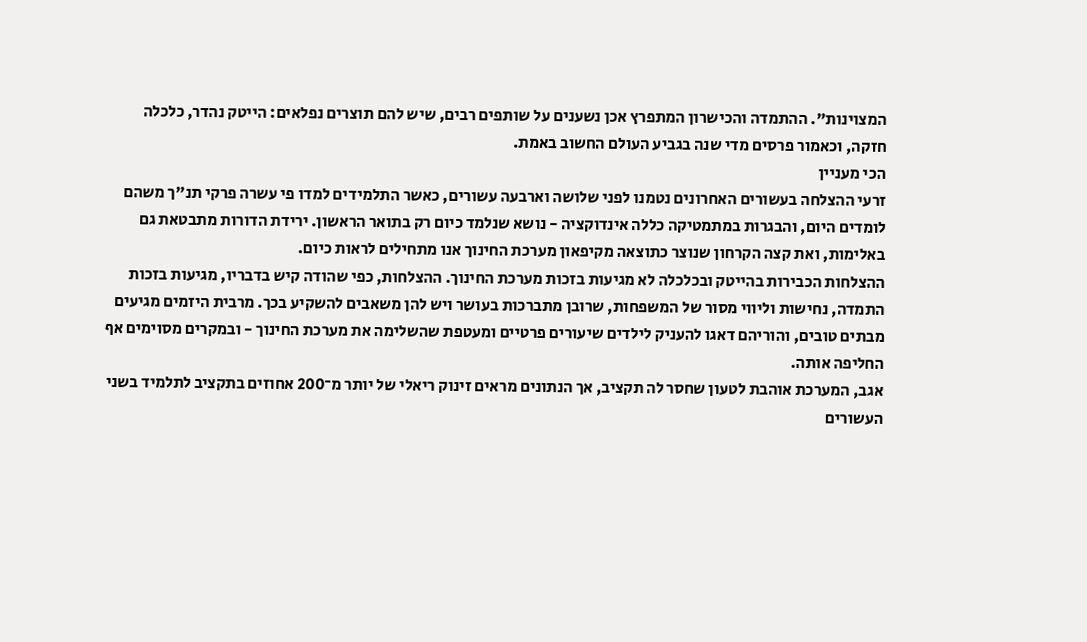המצוינות". ההתמדה והכישרון המתפרץ אכן נשענים על שותפים רבים, שיש להם תוצרים נפלאים: הייטק נהדר, כלכלה חזקה, וכאמור פרסים מדי שנה בגביע העולם החשוב באמת.
הכי מעניין
זרעי ההצלחה בעשורים האחרונים נטמנו לפני שלושה וארבעה עשורים, כאשר התלמידים למדו פי עשרה פרקי תנ"ך משהם לומדים היום, והבגרות במתמטיקה כללה אינדוקציה - נושא שנלמד כיום רק בתואר הראשון. ירידת הדורות מתבטאת גם באלימות, ואת קצה הקרחון שנוצר כתוצאה מקיפאון מערכת החינוך אנו מתחילים לראות כיום.
ההצלחות הכבירות בהייטק ובכלכלה לא מגיעות בזכות מערכת החינוך. ההצלחות, כפי שהודה קיש בדבריו, מגיעות בזכות התמדה, נחישות וליווי מסור של המשפחות, שרובן מתברכות בעושר ויש להן משאבים להשקיע בכך. מרבית היזמים מגיעים מבתים טובים, והוריהם דאגו להעניק לילדים שיעורים פרטיים ומעטפת שהשלימה את מערכת החינוך - ובמקרים מסוימים אף החליפה אותה.
אגב, המערכת אוהבת לטעון שחסר לה תקציב, אך הנתונים מראים זינוק ריאלי של יותר מ־200 אחוזים בתקציב לתלמיד בשני העשורים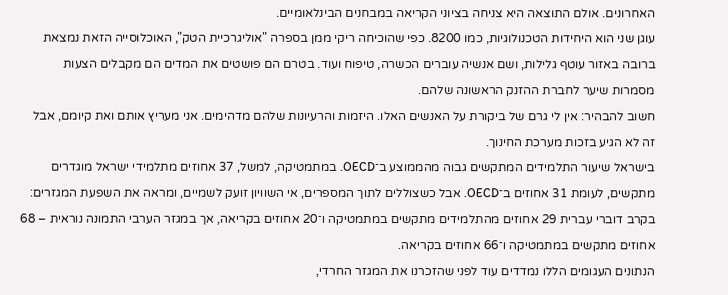האחרונים. אולם התוצאה היא צניחה בציוני הקריאה במבחנים הבינלאומיים.
עוגן שני הוא היחידות הטכנולוגיות, כמו 8200. כפי שהוכיחה ריקי ממן בספרה "אוליגרכיית הטק", האוכלוסייה הזאת נמצאת ברובה באזור עוטף גלילות, ושם אנשיה עוברים הכשרה, טיפוח ועוד. בטרם הם פושטים את המדים הם מקבלים הצעות מסמרות שיער לחברת ההזנק הראשונה שלהם.
חשוב להבהיר: אין לי גרם של ביקורת על האנשים האלו. היזמות והרעיונות שלהם מדהימים. אני מעריץ אותם ואת קיומם, אבל זה לא הגיע בזכות מערכת החינוך.
בישראל שיעור התלמידים המתקשים גבוה מהממוצע ב־OECD. במתמטיקה, למשל, 37 אחוזים מתלמידי ישראל מוגדרים מתקשים, לעומת 31 אחוזים ב־OECD. אבל כשצוללים לתוך המספרים, אי השוויון זועק לשמיים, ומראה את השפעת המגזרים: בקרב דוברי עברית 29 אחוזים מהתלמידים מתקשים במתמטיקה ו־20 אחוזים בקריאה, אך במגזר הערבי התמונה נוראית – 68 אחוזים מתקשים במתמטיקה ו־66 אחוזים בקריאה.
הנתונים העגומים הללו נמדדים עוד לפני שהזכרנו את המגזר החרדי,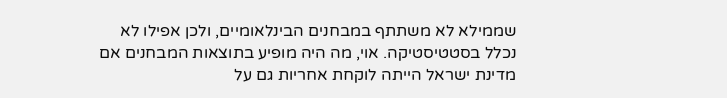שממילא לא משתתף במבחנים הבינלאומיים, ולכן אפילו לא נכלל בסטטיסטיקה. אוי, מה היה מופיע בתוצאות המבחנים אם מדינת ישראל הייתה לוקחת אחריות גם על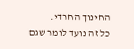החינוך החרדי.
כל זה נועד לומר שגם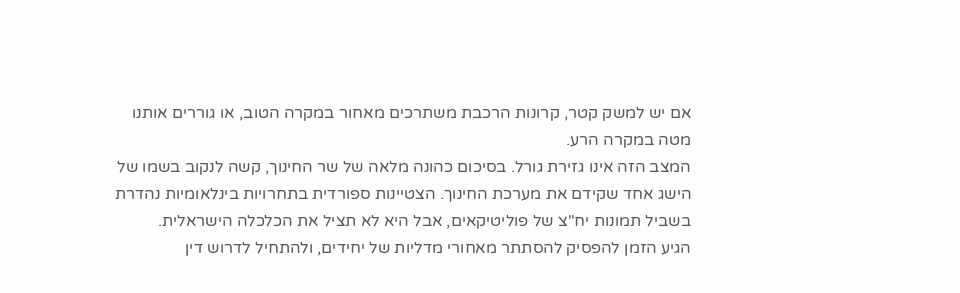אם יש למשק קטר, קרונות הרכבת משתרכים מאחור במקרה הטוב, או גוררים אותנו מטה במקרה הרע.
המצב הזה אינו גזירת גורל. בסיכום כהונה מלאה של שר החינוך, קשה לנקוב בשמו של הישג אחד שקידם את מערכת החינוך. הצטיינות ספורדית בתחרויות בינלאומיות נהדרת בשביל תמונות יח"צ של פוליטיקאים, אבל היא לא תציל את הכלכלה הישראלית.
הגיע הזמן להפסיק להסתתר מאחורי מדליות של יחידים, ולהתחיל לדרוש דין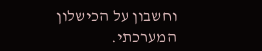וחשבון על הכישלון המערכתי.